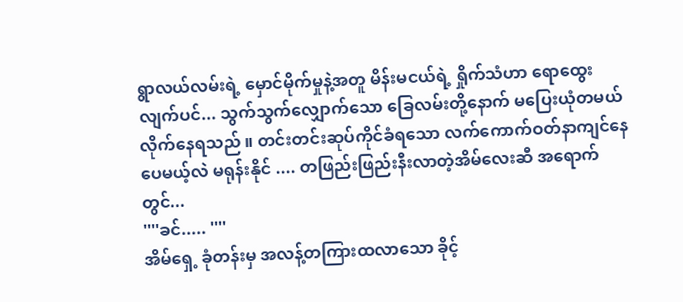ရွာလယ်လမ်းရဲ့ မှောင်မိုက်မှုနဲ့အတူ မိန်းမငယ်ရဲ့ ရှိုက်သံဟာ ရောထွေးလျက်ပင်... သွက်သွက်လျှောက်သော ခြေလမ်းတို့နောက် မပြေးယုံတမယ်လိုက်နေရသည် ။ တင်းတင်းဆုပ်ကိုင်ခံရသော လက်ကောက်ဝတ်နာကျင်နေပေမယ့်လဲ မရုန်းနိုင် .... တဖြည်းဖြည်းနီးလာတဲ့အိမ်လေးဆီ အရောက်တွင်...
''''ခင်..... ''''
အိမ်ရှေ့ ခုံတန်းမှ အလန့်တကြားထလာသော ခိုင့်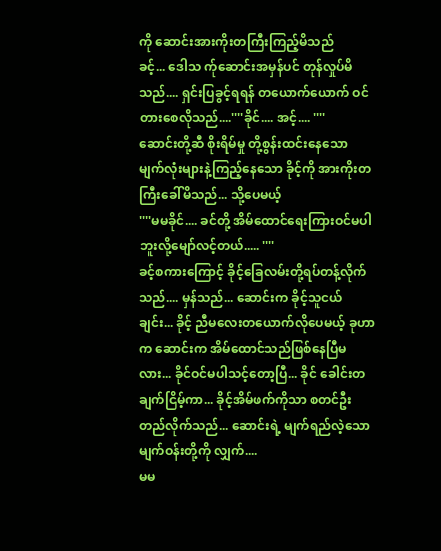ကို ဆောင်းအားကိုးတကြီးကြည့်မိသည်
ခင့်... ဒေါသ က်ုဆောင်းအမှန်ပင် တုန်လှုပ်မိသည်.... ရှင်းပြခွင့်ရရန် တယောက်ယောက် ဝင်တားစေလိုသည်....''''ခိုင်.... အင့်.... ''''
ဆောင်းတို့ဆီ စိုးရိမ်မှု တို့စွန်းထင်းနေသော မျက်လုံးများနဲ့ကြည့်နေသော ခိုင့်ကို အားကိုးတကြီးခေါ်မိသည်... သို့ပေမယ့်
''''မမခိုင်.... ခင်တို့ အိမ်ထောင်ရေးကြားဝင်မပါဘူးလို့မျော်လင့်တယ်..... ''''
ခင့်စကားကြောင့် ခိုင့်ခြေလမ်းတို့ရပ်တန့်လိုက်သည်.... မှန်သည်... ဆောင်းက ခိုင့်သူငယ်ချင်း... ခိုင့် ညီမလေးတယောက်လိုပေမယ့် ခုဟာက ဆောင်းက အိမ်ထောင်သည်ဖြစ်နေပြီမလား... ခိုင်ဝင်မပါသင့်တော့ပြီ... ခိုင် ခေါင်းတချက်ငြိမ့်ကာ... ခိုင့်အိမ်ဖက်ကိုသာ စတင်ဦးတည်လိုက်သည်... ဆောင်းရဲ့ မျက်ရည်လဲ့သော မျက်ဝန်းတို့ကို လျှက်....
မမ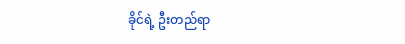ခိုင်ရဲ့ ဦးတည်ရာ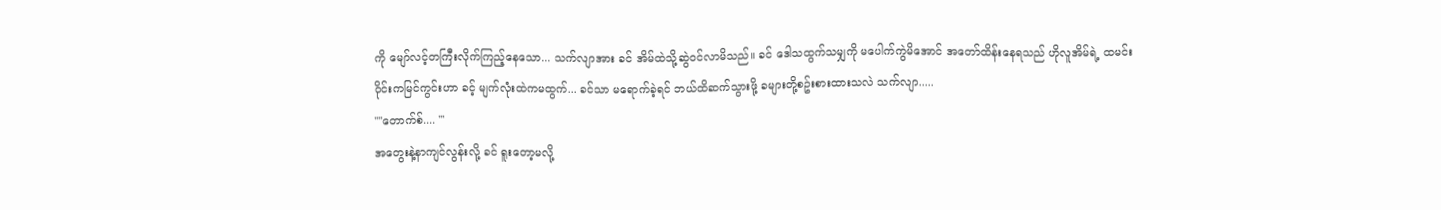ကို မျော်လင့်တကြီးလိုက်ကြည့်နေသော... သက်လျာအား ခင် အိမ်ထဲသို့ဆွဲဝင်လာမိသည်။ ခင် ဒေါသထွက်သမျှကို မပေါက်ကွဲမိအောင် အတော်ထိန်းနေရသည် ဟိုလူအိမ်ရဲ့ ထမင်းဝိုင်းကမြင်ကွင်းဟာ ခင့် မျက်လုံးထဲကမထွက်... ခင်သာ မရောက်ခဲ့ရင် ဘယ်ထိဆက်သွားဖို့ ခများတို့စဥ်းစားထားသလဲ သက်လျာ.....
''''တောက်စ်.... '''
အတွေးနဲ့နာကျင်လွန်းလို့ ခင် ရူးတော့မလို့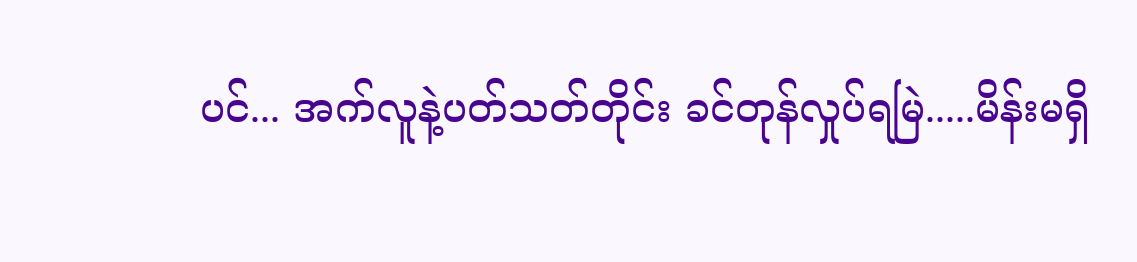ပင်... အက်လူနဲ့ပတ်သတ်တိုင်း ခင်တုန်လှုပ်ရမြဲ.....မိန်းမရှိ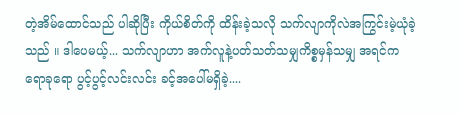တဲ့အိမ်ထောင်သည် ပါဆိုပြီး ကိုယ်စိတ်ကို ထိန်းခဲ့သလို သက်လျာကိုလဲအကြွင်းမဲ့ယုံခဲ့သည် ။ ဒါပေမယ့်... သက်လျာဟာ အက်လူနဲ့ပတ်သတ်သမျှကိစ္စမှန်သမျှ အရင်ကရောခုရော ပွင့်ပွင့်လင်းလင်း ခင့်အပေါ်မရှိခဲ့....